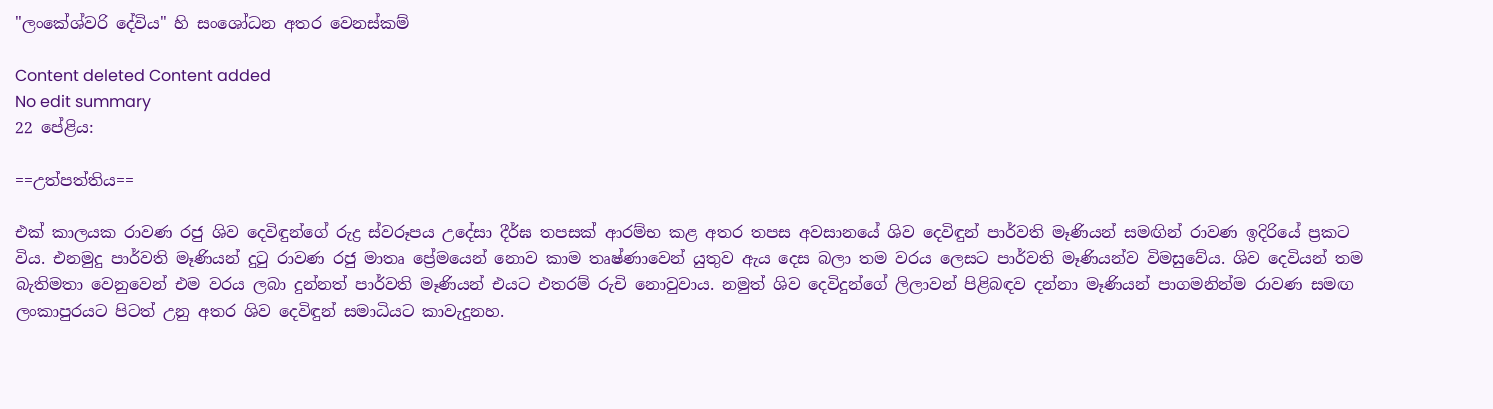"ලංකේශ්වරි දේවිය" හි සංශෝධන අතර වෙනස්කම්

Content deleted Content added
No edit summary
22 පේළිය:

==උත්පත්තිය==

එක් කාලයක රාවණ රජු ශිව දෙවිඳුන්ගේ රුද්‍ර ස්වරූපය උදේසා දීර්ඝ තපසක් ආරම්භ කළ අතර තපස අවසානයේ ශිව දෙවිඳුන් පාර්වති මෑණියන් සමඟින් රාවණ ඉදිරියේ ප්‍රකට විය. එනමුදු පාර්වති මෑණියන් දුටු රාවණ රජු මාතෘ ප්‍රේමයෙන් නොව කාම තෘෂ්ණාවෙන් යුතුව ඇය දෙස බලා තම වරය ලෙසට පාර්වති මෑණියන්ව විමසුවේය. ශිව දෙවියන් තම බැතිමතා වෙනුවෙන් එම වරය ලබා දුන්නත් පාර්වති මෑණියන් එයට එතරම් රුචි නොවුවාය. නමුත් ශිව දෙවිදුන්ගේ ලිලාවන් පිළිබඳව දන්නා මෑණියන් පාගමනින්ම රාවණ සමඟ ලංකාපුරයට පිටත් උනු අතර ශිව දෙවිඳුන් සමාධියට කාවැදුනහ.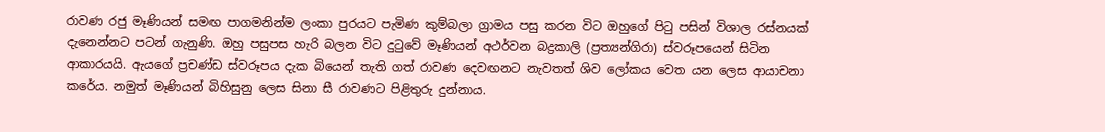රාවණ රජු මෑණියන් සමඟ පාගමනින්ම ලංකා පුරයට පැමිණ කුම්බලා ග්‍රාමය පසු කරන විට ඔහුගේ පිටු පසින් විශාල රස්නයක් දැනෙන්නට පටන් ගැනුණි. ඔහු පසුපස හැරි බලන විට දුටුවේ මෑණියන් අථර්වන බද්‍රකාලි (ප්‍රත්‍යන්ගිරා) ස්වරූපයෙන් සිටින ආකාරයයි. ඇයගේ ප්‍රචණ්ඩ ස්වරූපය දැක බියෙන් තැති ගත් රාවණ දෙවඟනට නැවතත් ශිව ලෝකය වෙත යන ලෙස ආයාචනා කරේය. නමුත් මෑණියන් බිහිසුනු ලෙස සිනා සී රාවණට පිළිතුරු දුන්නාය.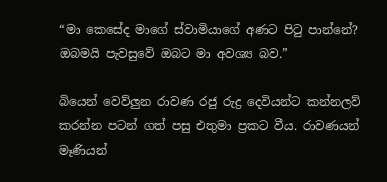“මා කෙසේද මාගේ ස්වාමියාගේ අණට පිටු පාන්නේ? ඔබමයි පැවසුවේ ඔබට මා අවශ්‍ය බව.”

බියෙන් වෙව්ලුන රාවණ රජු රුද්‍ර දෙවියන්ට කන්නලව් කරන්න පටන් ගත් පසු එතුමා ප්‍රකට වීය. රාවණයන් මෑණියන්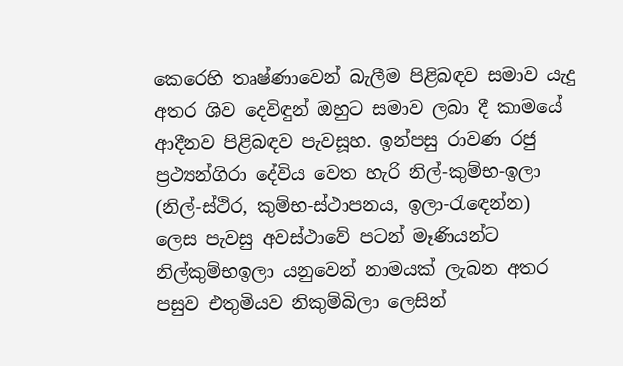කෙරෙහි තෘෂ්ණාවෙන් බැලීම පිළිබඳව සමාව යැදු අතර ශිව දෙවිඳුන් ඔහුට සමාව ලබා දී කාමයේ ආදීනව පිළිබඳව පැවසූහ. ඉන්පසු රාවණ රජු ප්‍රථ්‍යන්ගිරා දේවිය වෙත හැරි නිල්-කුම්භ-ඉලා (නිල්-ස්ථිර, කුම්භ-ස්ථාපනය, ඉලා-රැඳෙන්න) ලෙස පැවසු අවස්ථාවේ පටන් මෑණියන්ට නිල්කුම්භඉලා යනුවෙන් නාමයක් ලැබන අතර පසුව එතුමියව නිකුම්බිලා ලෙසින්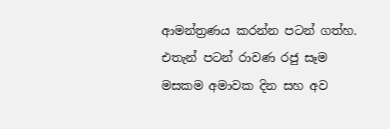ආමන්ත්‍රණය කරන්න පටන් ගත්හ. එතැන් පටන් රාවණ රජු සෑම මසකම අමාවක දින සහ අව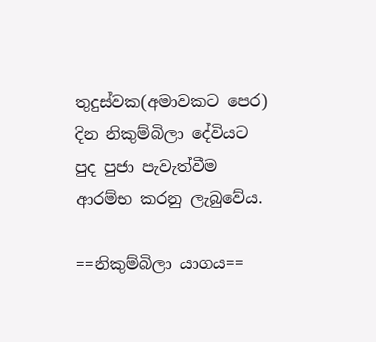තුදුස්වක(අමාවකට පෙර) දින නිකුම්බිලා දේවියට පුද පුජා පැවැත්වීම ආරම්භ කරනු ලැබුවේය.

==නිකුම්බිලා යාගය==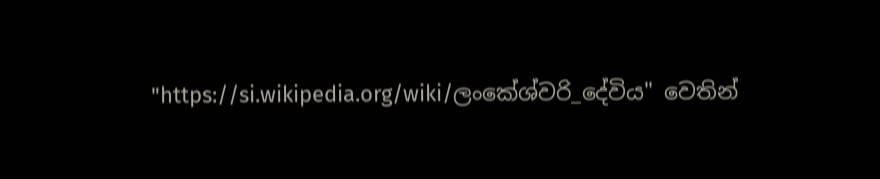"https://si.wikipedia.org/wiki/ලංකේශ්වරි_දේවිය" වෙතින්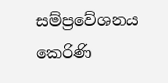සම්ප්‍රවේශනය කෙරිණි